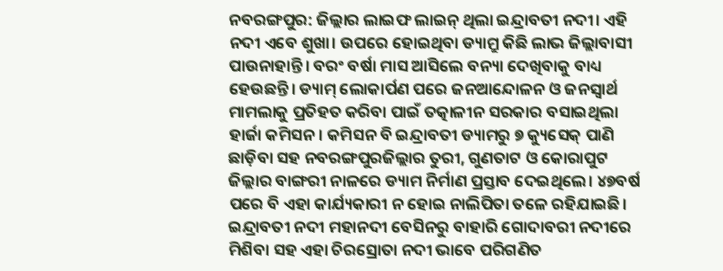ନବରଙ୍ଗପୁର: ଜିଲ୍ଲାର ଲାଇଫ ଲାଇନ୍ ଥିଲା ଇନ୍ଦ୍ରାବତୀ ନଦୀ। ଏହି ନଦୀ ଏବେ ଶୁଖା। ଉପରେ ହୋଇଥିବା ଡ୍ୟାମ୍ରୁ କିଛି ଲାଭ ଜିଲ୍ଲାବାସୀ ପାଉନାହାନ୍ତି। ବରଂ ବର୍ଷା ମାସ ଆସିଲେ ବନ୍ୟା ଦେଖିବାକୁ ବାଧ୍ୟ ହେଉଛନ୍ତି। ଡ୍ୟାମ୍ ଲୋକାର୍ପଣ ପରେ ଜନଆନ୍ଦୋଳନ ଓ ଜନସ୍ବାର୍ଥ ମାମଲାକୁ ପ୍ରତିହତ କରିବା ପାଇଁ ତତ୍କାଳୀନ ସରକାର ବସାଇଥିଲା ହାର୍ଜା କମିସନ। କମିସନ ବି ଇନ୍ଦ୍ରାବତୀ ଡ୍ୟାମରୁ ୭ କ୍ୟୁସେକ୍ ପାଣି ଛାଡ଼ିବା ସହ ନବରଙ୍ଗପୁରଜିଲ୍ଲାର ତୁରୀ, ଗୁଣତାଟ ଓ କୋରାପୁଟ ଜିଲ୍ଲାର ବାଙ୍ଗରୀ ନାଳରେ ଡ୍ୟାମ ନିର୍ମାଣ ପ୍ରସ୍ତାବ ଦେଇଥିଲେ। ୪୭ବର୍ଷ ପରେ ବି ଏହା କାର୍ଯ୍ୟକାରୀ ନ ହୋଇ ନାଲିପିତା ତଳେ ରହିଯାଇଛି।
ଇନ୍ଦ୍ରାବତୀ ନଦୀ ମହାନଦୀ ବେସିନରୁ ବାହାରି ଗୋଦାବରୀ ନଦୀରେ ମିଶିବା ସହ ଏହା ଚିରସ୍ରୋତା ନଦୀ ଭାବେ ପରିଗଣିତ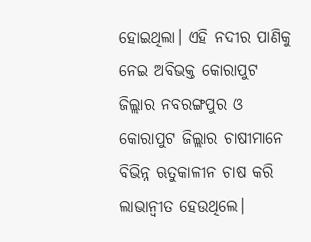ହୋଇଥିଲା। ଏହି ନଦୀର ପାଣିକୁ ନେଇ ଅବିଭକ୍ତ କୋରାପୁଟ ଜିଲ୍ଲାର ନବରଙ୍ଗପୁର ଓ କୋରାପୁଟ ଜିଲ୍ଲାର ଚାଷୀମାନେ ବିଭିନ୍ନ ଋତୁକାଳୀନ ଚାଷ କରି ଲାଭାନ୍ବୀତ ହେଉଥିଲେ।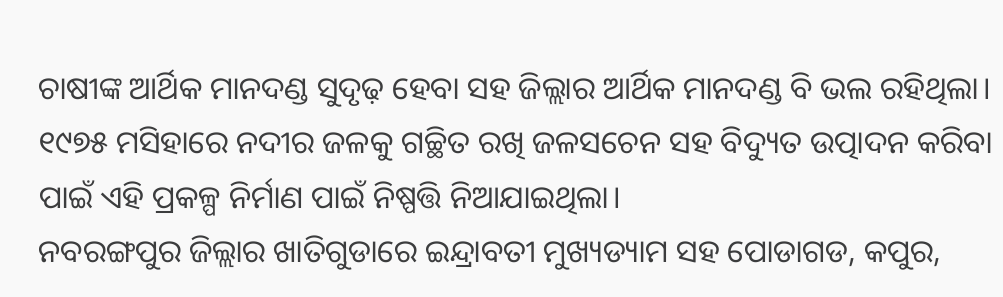ଚାଷୀଙ୍କ ଆର୍ଥିକ ମାନଦଣ୍ଡ ସୁଦୃଢ଼ ହେବା ସହ ଜିଲ୍ଲାର ଆର୍ଥିକ ମାନଦଣ୍ଡ ବି ଭଲ ରହିଥିଲା। ୧୯୭୫ ମସିହାରେ ନଦୀର ଜଳକୁ ଗଚ୍ଛିତ ରଖି ଜଳସଚେନ ସହ ବିଦ୍ୟୁତ ଉତ୍ପାଦନ କରିବା ପାଇଁ ଏହି ପ୍ରକଳ୍ପ ନିର୍ମାଣ ପାଇଁ ନିଷ୍ପତ୍ତି ନିଆଯାଇଥିଲା।
ନବରଙ୍ଗପୁର ଜିଲ୍ଲାର ଖାତିଗୁଡାରେ ଇନ୍ଦ୍ରାବତୀ ମୁଖ୍ୟଡ୍ୟାମ ସହ ପୋଡାଗଡ, କପୁର,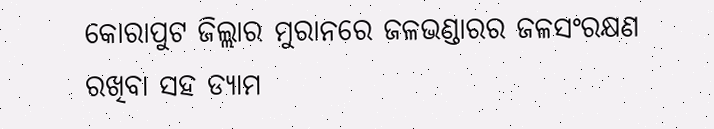କୋରାପୁଟ ଜିଲ୍ଲାର ମୁରାନରେ ଜଳଭଣ୍ଡାରର ଜଳସଂରକ୍ଷଣ ରଖିବା ସହ ଡ୍ୟାମ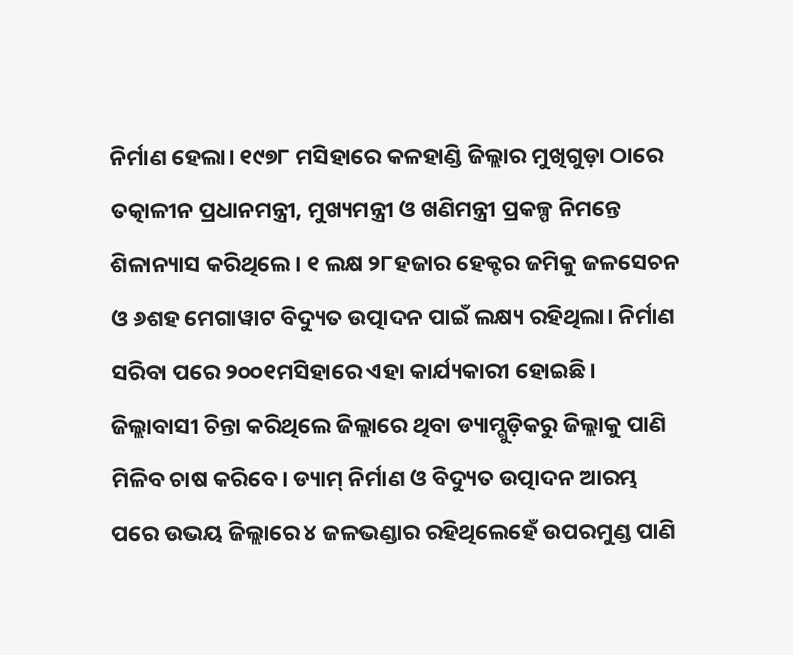ନିର୍ମାଣ ହେଲା। ୧୯୭୮ ମସିହାରେ କଳହାଣ୍ଡି ଜିଲ୍ଲାର ମୁଖିଗୁଡ଼ା ଠାରେ ତତ୍କାଳୀନ ପ୍ରଧାନମନ୍ତ୍ରୀ, ମୁଖ୍ୟମନ୍ତ୍ରୀ ଓ ଖଣିମନ୍ତ୍ରୀ ପ୍ରକଳ୍ପ ନିମନ୍ତେ ଶିଳାନ୍ୟାସ କରିଥିଲେ। ୧ ଲକ୍ଷ ୨୮ହଜାର ହେକ୍ଟର ଜମିକୁ ଜଳସେଚନ ଓ ୬ଶହ ମେଗାୱାଟ ବିଦ୍ୟୁତ ଉତ୍ପାଦନ ପାଇଁ ଲକ୍ଷ୍ୟ ରହିଥିଲା। ନିର୍ମାଣ ସରିବା ପରେ ୨୦୦୧ମସିହାରେ ଏହା କାର୍ଯ୍ୟକାରୀ ହୋଇଛି।
ଜିଲ୍ଲାବାସୀ ଚିନ୍ତା କରିଥିଲେ ଜିଲ୍ଲାରେ ଥିବା ଡ୍ୟାମ୍ଗୁଡ଼ିକରୁ ଜିଲ୍ଲାକୁ ପାଣି ମିଳିବ ଚାଷ କରିବେ। ଡ୍ୟାମ୍ ନିର୍ମାଣ ଓ ବିଦ୍ୟୁତ ଉତ୍ପାଦନ ଆରମ୍ଭ ପରେ ଉଭୟ ଜିଲ୍ଲାରେ ୪ ଜଳଭଣ୍ଡାର ରହିଥିଲେହେଁ ଉପରମୁଣ୍ଡ ପାଣି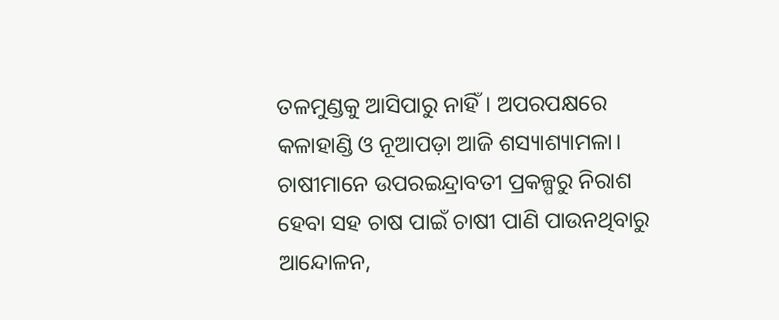ତଳମୁଣ୍ଡକୁ ଆସିପାରୁ ନାହିଁ। ଅପରପକ୍ଷରେ କଳାହାଣ୍ଡି ଓ ନୂଆପଡ଼ା ଆଜି ଶସ୍ୟାଶ୍ୟାମଳା।
ଚାଷୀମାନେ ଉପରଇନ୍ଦ୍ରାବତୀ ପ୍ରକଳ୍ପରୁ ନିରାଶ ହେବା ସହ ଚାଷ ପାଇଁ ଚାଷୀ ପାଣି ପାଉନଥିବାରୁ ଆନ୍ଦୋଳନ,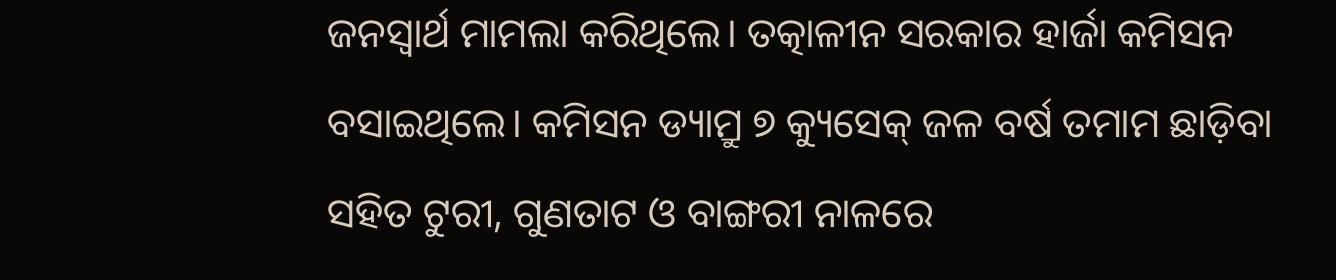ଜନସ୍ବାର୍ଥ ମାମଲା କରିଥିଲେ। ତତ୍କାଳୀନ ସରକାର ହାର୍ଜା କମିସନ ବସାଇଥିଲେ। କମିସନ ଡ୍ୟାମ୍ରୁ ୭ କ୍ୟୁସେକ୍ ଜଳ ବର୍ଷ ତମାମ ଛାଡ଼ିବା ସହିତ ଟୁରୀ, ଗୁଣତାଟ ଓ ବାଙ୍ଗରୀ ନାଳରେ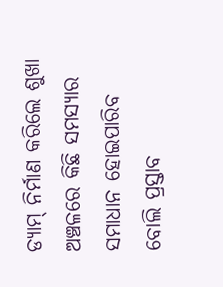ଡ୍ୟାମ୍ ନିର୍ମାଣ କରିଲେ ଶୁଖା ଅଞ୍ଚଳରେ କିଛି ସମସ୍ୟାର ସମାଧାନ ହୋଇପାରିବ ବୋଲି ପ୍ରସ୍ତାବ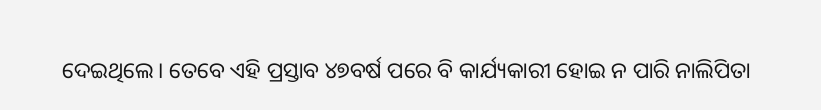ଦେଇଥିଲେ। ତେବେ ଏହି ପ୍ରସ୍ତାବ ୪୭ବର୍ଷ ପରେ ବି କାର୍ଯ୍ୟକାରୀ ହୋଇ ନ ପାରି ନାଲିପିତା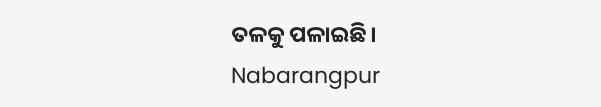ତଳକୁ ପଳାଇଛି।
Nabarangpur